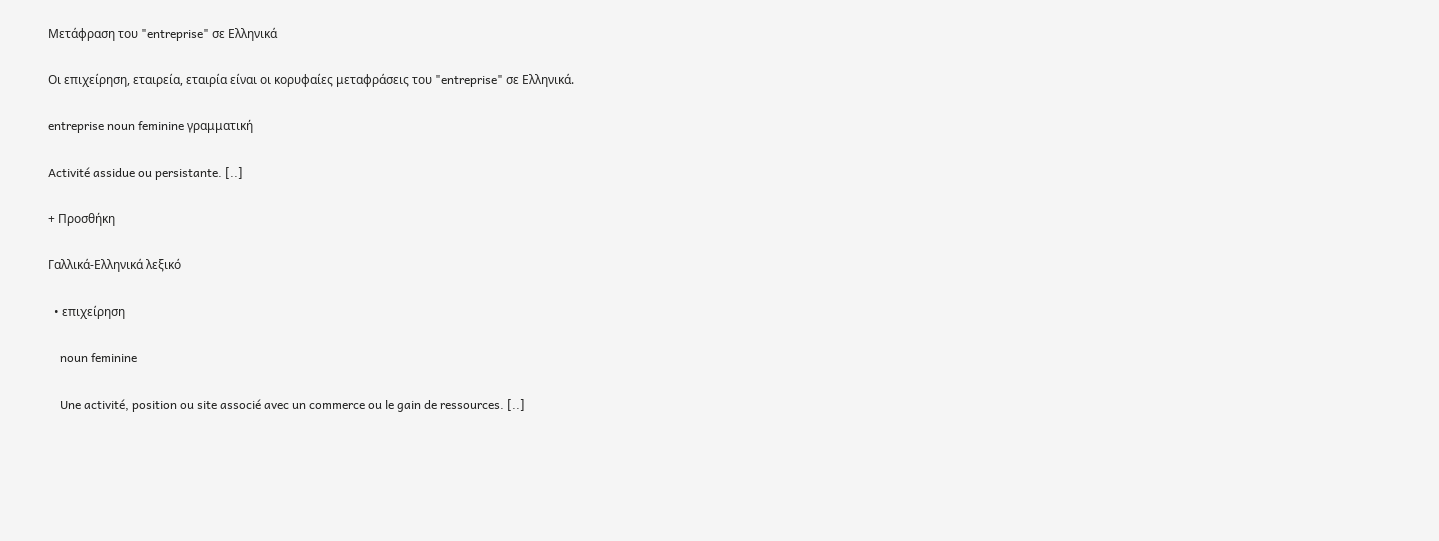Μετάφραση του "entreprise" σε Ελληνικά

Οι επιχείρηση, εταιρεία, εταιρία είναι οι κορυφαίες μεταφράσεις του "entreprise" σε Ελληνικά.

entreprise noun feminine γραμματική

Activité assidue ou persistante. [..]

+ Προσθήκη

Γαλλικά-Ελληνικά λεξικό

  • επιχείρηση

    noun feminine

    Une activité, position ou site associé avec un commerce ou le gain de ressources. [..]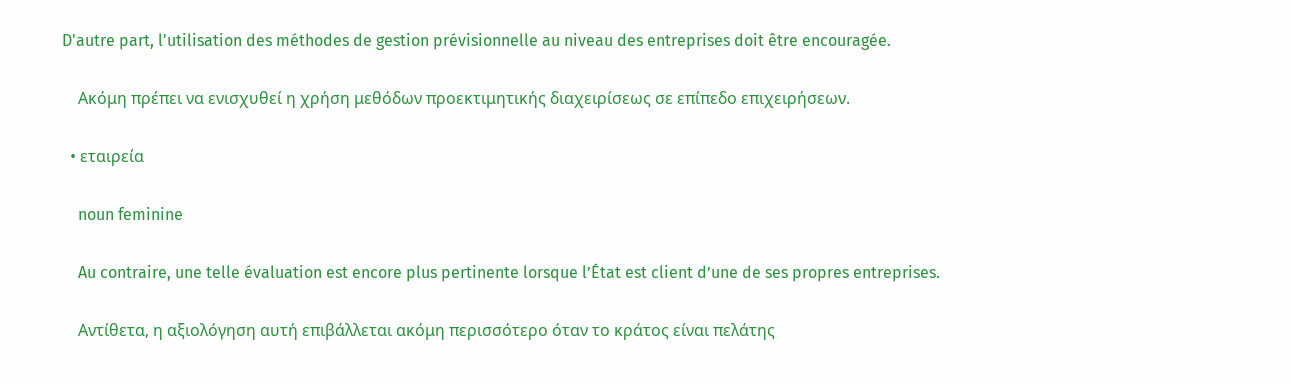D'autre part, l'utilisation des méthodes de gestion prévisionnelle au niveau des entreprises doit être encouragée.

    Ακόμη πρέπει να ενισχυθεί η χρήση μεθόδων προεκτιμητικής διαχειρίσεως σε επίπεδο επιχειρήσεων.

  • εταιρεία

    noun feminine

    Au contraire, une telle évaluation est encore plus pertinente lorsque l’État est client d’une de ses propres entreprises.

    Αντίθετα, η αξιολόγηση αυτή επιβάλλεται ακόμη περισσότερο όταν το κράτος είναι πελάτης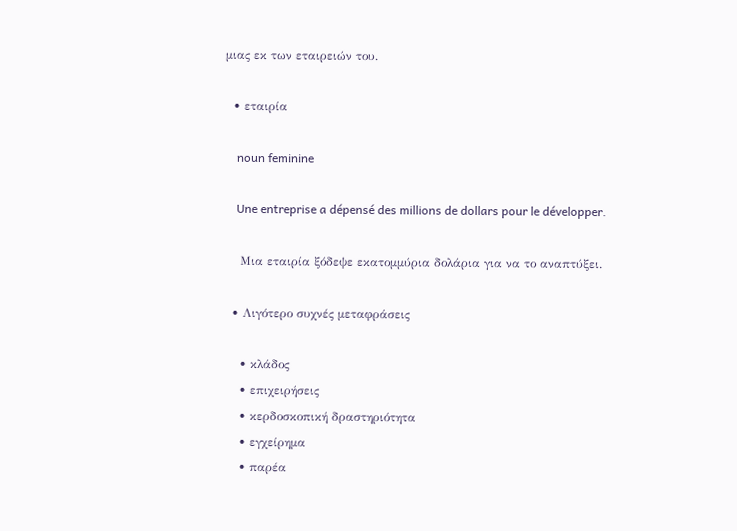μιας εκ των εταιρειών του.

  • εταιρία

    noun feminine

    Une entreprise a dépensé des millions de dollars pour le développer.

    Μια εταιρία ξόδεψε εκατομμύρια δολάρια για να το αναπτύξει.

  • Λιγότερο συχνές μεταφράσεις

    • κλάδος
    • επιχειρήσεις
    • κερδοσκοπική δραστηριότητα
    • εγχείρημα
    • παρέα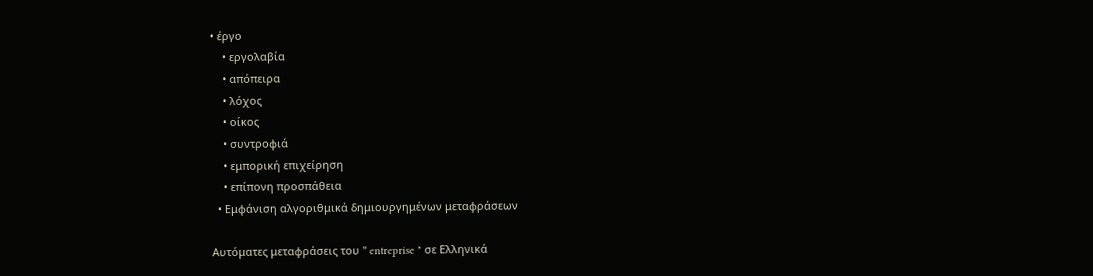• έργο
    • εργολαβία
    • απόπειρα
    • λόχος
    • οίκος
    • συντροφιά
    • εμπορική επιχείρηση
    • επίπονη προσπάθεια
  • Εμφάνιση αλγοριθμικά δημιουργημένων μεταφράσεων

Αυτόματες μεταφράσεις του " entreprise " σε Ελληνικά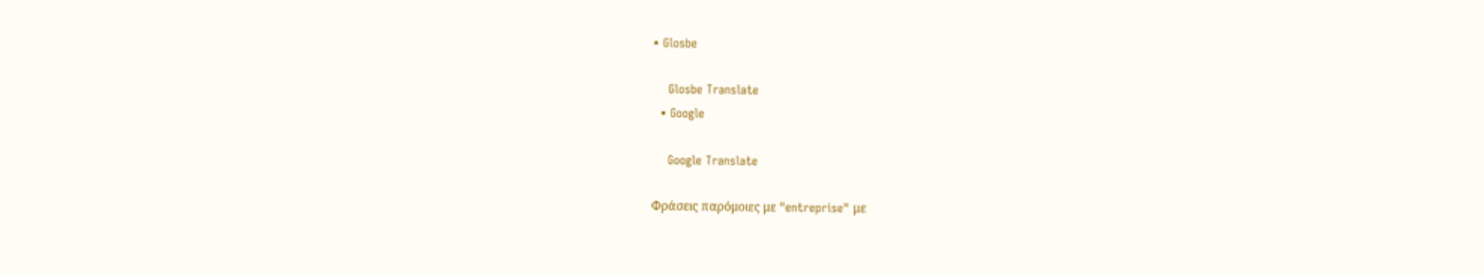• Glosbe

    Glosbe Translate
  • Google

    Google Translate

Φράσεις παρόμοιες με "entreprise" με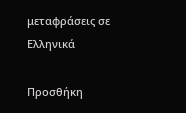μεταφράσεις σε Ελληνικά

Προσθήκη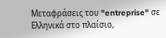Μεταφράσεις του "entreprise" σε Ελληνικά στο πλαίσιο,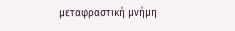μεταφραστική μνήμη